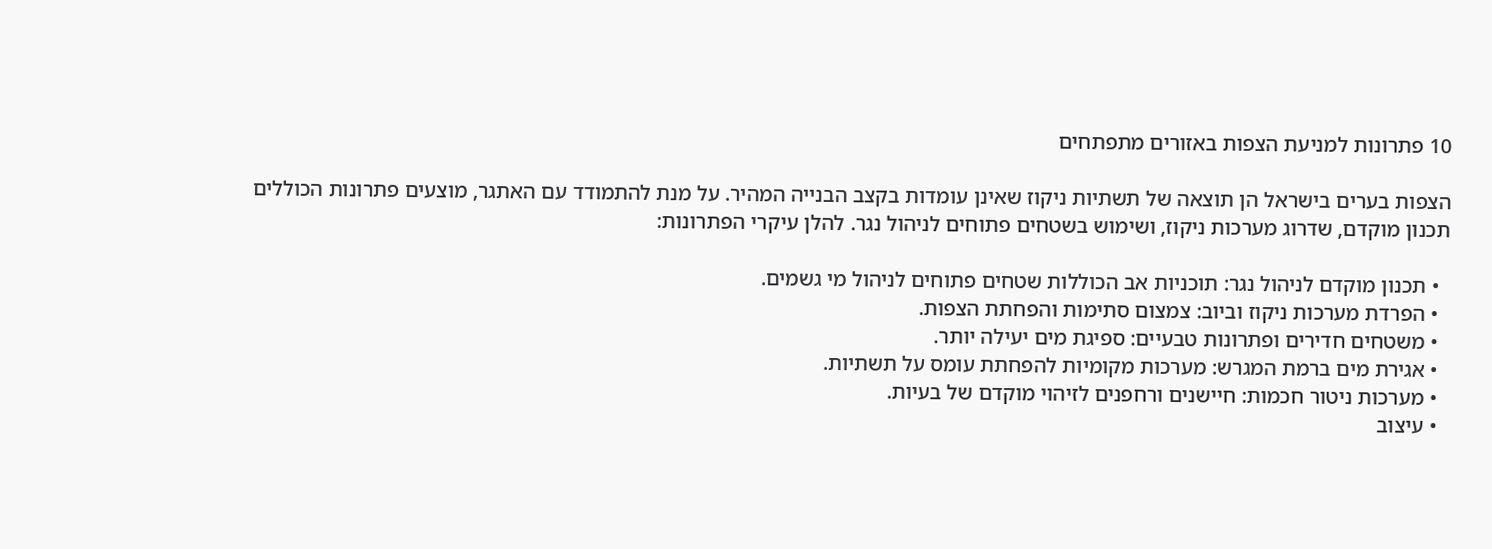10 פתרונות למניעת הצפות באזורים מתפתחים

הצפות בערים בישראל הן תוצאה של תשתיות ניקוז שאינן עומדות בקצב הבנייה המהיר. על מנת להתמודד עם האתגר, מוצעים פתרונות הכוללים תכנון מוקדם, שדרוג מערכות ניקוז, ושימוש בשטחים פתוחים לניהול נגר. להלן עיקרי הפתרונות:

  • תכנון מוקדם לניהול נגר: תוכניות אב הכוללות שטחים פתוחים לניהול מי גשמים.
  • הפרדת מערכות ניקוז וביוב: צמצום סתימות והפחתת הצפות.
  • משטחים חדירים ופתרונות טבעיים: ספיגת מים יעילה יותר.
  • אגירת מים ברמת המגרש: מערכות מקומיות להפחתת עומס על תשתיות.
  • מערכות ניטור חכמות: חיישנים ורחפנים לזיהוי מוקדם של בעיות.
  • עיצוב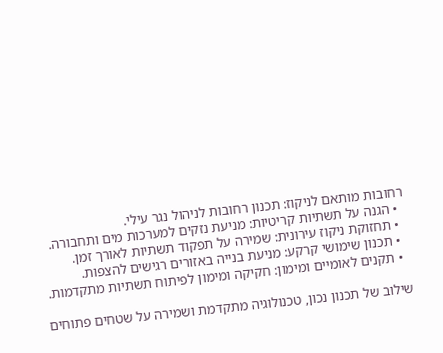רחובות מותאם לניקוז: תכנון רחובות לניהול נגר עילי.
  • הגנה על תשתיות קריטיות: מניעת נזקים למערכות מים ותחבורה.
  • תחזוקת ניקוז עירונית: שמירה על תפקוד תשתיות לאורך זמן.
  • תכנון שימושי קרקע: מניעת בנייה באזורים רגישים להצפות.
  • תקנים לאומיים ומימון: חקיקה ומימון לפיתוח תשתיות מתקדמות.

שילוב של תכנון נכון, טכנולוגיה מתקדמת ושמירה על שטחים פתוחים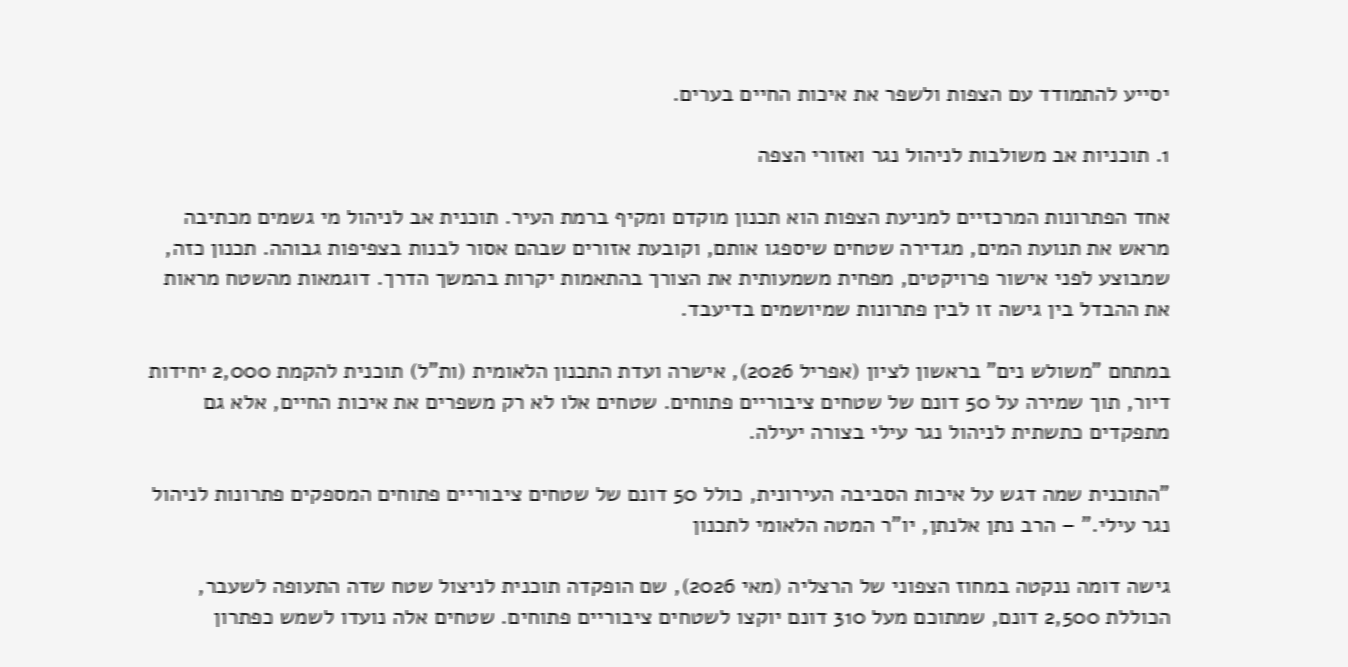יסייע להתמודד עם הצפות ולשפר את איכות החיים בערים.

1. תוכניות אב משולבות לניהול נגר ואזורי הצפה

אחד הפתרונות המרכזיים למניעת הצפות הוא תכנון מוקדם ומקיף ברמת העיר. תוכנית אב לניהול מי גשמים מכתיבה מראש את תנועת המים, מגדירה שטחים שיספגו אותם, וקובעת אזורים שבהם אסור לבנות בצפיפות גבוהה. תכנון כזה, שמבוצע לפני אישור פרויקטים, מפחית משמעותית את הצורך בהתאמות יקרות בהמשך הדרך. דוגמאות מהשטח מראות את ההבדל בין גישה זו לבין פתרונות שמיושמים בדיעבד.

במתחם "משולש נים" בראשון לציון (אפריל 2026), אישרה ועדת התכנון הלאומית (ות"ל) תוכנית להקמת 2,000 יחידות דיור, תוך שמירה על 50 דונם של שטחים ציבוריים פתוחים. שטחים אלו לא רק משפרים את איכות החיים, אלא גם מתפקדים כתשתית לניהול נגר עילי בצורה יעילה.

"התוכנית שמה דגש על איכות הסביבה העירונית, כולל 50 דונם של שטחים ציבוריים פתוחים המספקים פתרונות לניהול נגר עילי." – הרב נתן אלנתן, יו"ר המטה הלאומי לתכנון

גישה דומה ננקטה במחוז הצפוני של הרצליה (מאי 2026), שם הופקדה תוכנית לניצול שטח שדה התעופה לשעבר, הכוללת 2,500 דונם, שמתוכם מעל 310 דונם יוקצו לשטחים ציבוריים פתוחים. שטחים אלה נועדו לשמש כפתרון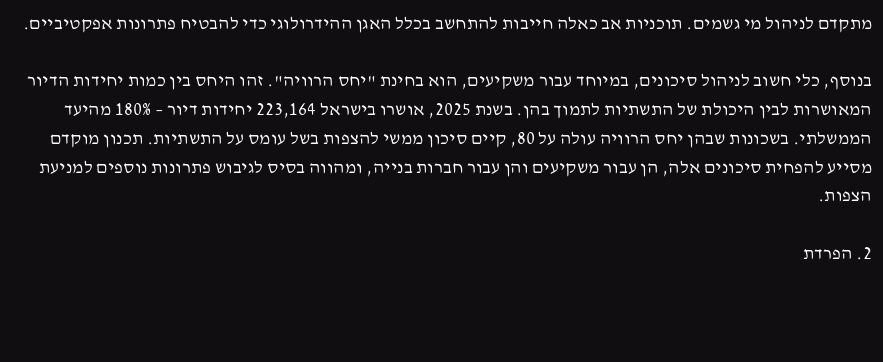מתקדם לניהול מי גשמים. תוכניות אב כאלה חייבות להתחשב בכלל האגן ההידרולוגי כדי להבטיח פתרונות אפקטיביים.

בנוסף, כלי חשוב לניהול סיכונים, במיוחד עבור משקיעים, הוא בחינת "יחס הרוויה". זהו היחס בין כמות יחידות הדיור המאושרות לבין היכולת של התשתיות לתמוך בהן. בשנת 2025, אושרו בישראל 223,164 יחידות דיור – 180% מהיעד הממשלתי. בשכונות שבהן יחס הרוויה עולה על 80, קיים סיכון ממשי להצפות בשל עומס על התשתיות. תכנון מוקדם מסייע להפחית סיכונים אלה, הן עבור משקיעים והן עבור חברות בנייה, ומהווה בסיס לגיבוש פתרונות נוספים למניעת הצפות.

2. הפרדת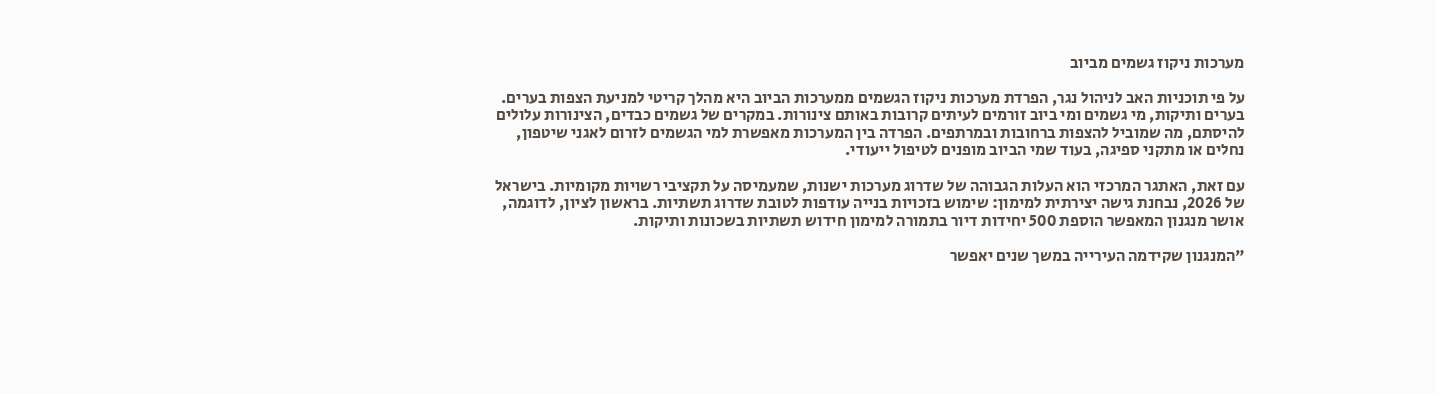מערכות ניקוז גשמים מביוב

על פי תוכניות האב לניהול נגר, הפרדת מערכות ניקוז הגשמים ממערכות הביוב היא מהלך קריטי למניעת הצפות בערים. בערים ותיקות, מי גשמים ומי ביוב זורמים לעיתים קרובות באותם צינורות. במקרים של גשמים כבדים, הצינורות עלולים להיסתם, מה שמוביל להצפות ברחובות ובמרתפים. הפרדה בין המערכות מאפשרת למי הגשמים לזרום לאגני שיטפון, נחלים או מתקני ספיגה, בעוד שמי הביוב מופנים לטיפול ייעודי.

עם זאת, האתגר המרכזי הוא העלות הגבוהה של שדרוג מערכות ישנות, שמעמיסה על תקציבי רשויות מקומיות. בישראל של 2026, נבחנת גישה יצירתית למימון: שימוש בזכויות בנייה עודפות לטובת שדרוג תשתיות. בראשון לציון, לדוגמה, אושר מנגנון המאפשר הוספת 500 יחידות דיור בתמורה למימון חידוש תשתיות בשכונות ותיקות.

"המנגנון שקידמה העירייה במשך שנים יאפשר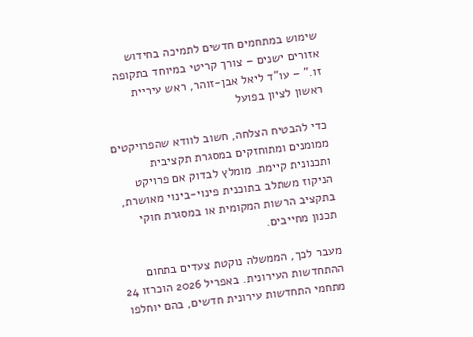שימוש במתחמים חדשים לתמיכה בחידוש אזורים ישנים – צורך קריטי במיוחד בתקופה זו." – עו"ד ליאל אבן-זוהר, ראש עיריית ראשון לציון בפועל

כדי להבטיח הצלחה, חשוב לוודא שהפרויקטים ממומנים ומתוחזקים במסגרת תקציבית ותכנונית קיימת. מומלץ לבדוק אם פרויקט הניקוז משתלב בתוכנית פינוי-בינוי מאושרת, בתקציב הרשות המקומית או במסגרת חוקי תכנון מחייבים.

מעבר לכך, הממשלה נוקטת צעדים בתחום ההתחדשות העירונית. באפריל 2026 הוכרזו 24 מתחמי התחדשות עירונית חדשים, בהם יוחלפו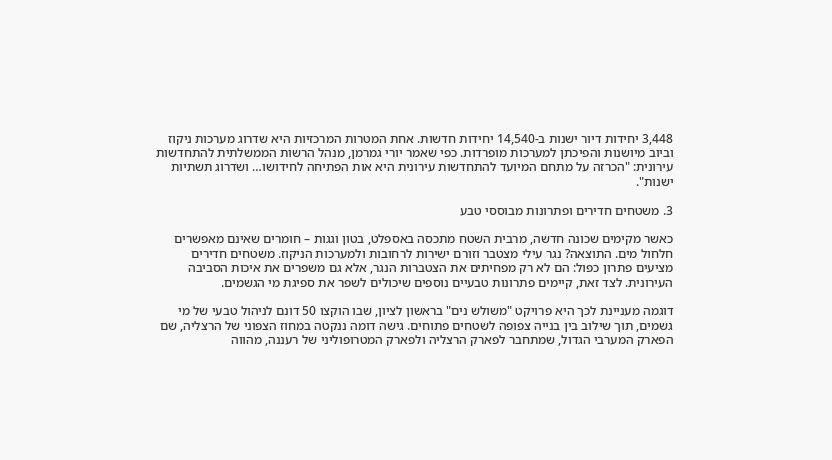3,448 יחידות דיור ישנות ב-14,540 יחידות חדשות. אחת המטרות המרכזיות היא שדרוג מערכות ניקוז וביוב מיושנות והפיכתן למערכות מופרדות. כפי שאמר יורי גמרמן, מנהל הרשות הממשלתית להתחדשות עירונית: "הכרזה על מתחם המיועד להתחדשות עירונית היא אות הפתיחה לחידושו… ושדרוג תשתיות ישנות".

3. משטחים חדירים ופתרונות מבוססי טבע

כאשר מקימים שכונה חדשה, מרבית השטח מתכסה באספלט, בטון וגגות – חומרים שאינם מאפשרים חלחול מים. התוצאה? נגר עילי מצטבר וזורם ישירות לרחובות ולמערכות הניקוז. משטחים חדירים מציעים פתרון כפול: הם לא רק מפחיתים את הצטברות הנגר, אלא גם משפרים את איכות הסביבה העירונית. לצד זאת, קיימים פתרונות טבעיים נוספים שיכולים לשפר את ספיגת מי הגשמים.

דוגמה מעניינת לכך היא פרויקט "משולש נים" בראשון לציון, שבו הוקצו 50 דונם לניהול טבעי של מי גשמים, תוך שילוב בין בנייה צפופה לשטחים פתוחים. גישה דומה ננקטה במחוז הצפוני של הרצליה, שם הפארק המערבי הגדול, שמתחבר לפארק הרצליה ולפארק המטרופוליני של רעננה, מהווה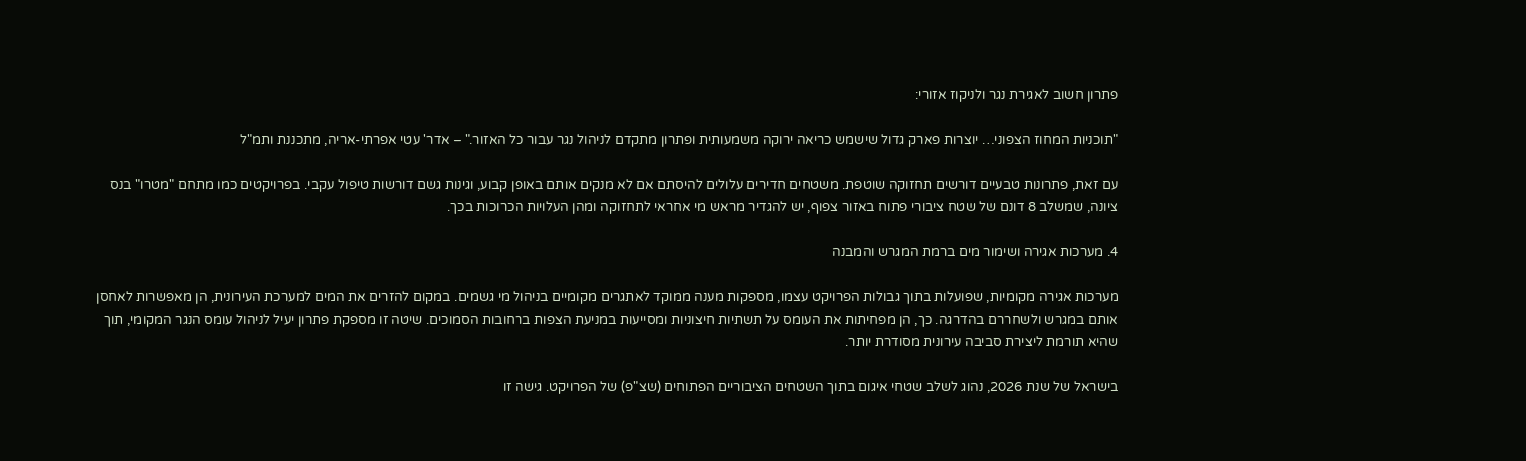פתרון חשוב לאגירת נגר ולניקוז אזורי:

"תוכניות המחוז הצפוני… יוצרות פארק גדול שישמש כריאה ירוקה משמעותית ופתרון מתקדם לניהול נגר עבור כל האזור." – אדר' עטי אפרתי-אריה, מתכננת ותמ"ל

עם זאת, פתרונות טבעיים דורשים תחזוקה שוטפת. משטחים חדירים עלולים להיסתם אם לא מנקים אותם באופן קבוע, וגינות גשם דורשות טיפול עקבי. בפרויקטים כמו מתחם "מטרו" בנס ציונה, שמשלב 8 דונם של שטח ציבורי פתוח באזור צפוף, יש להגדיר מראש מי אחראי לתחזוקה ומהן העלויות הכרוכות בכך.

4. מערכות אגירה ושימור מים ברמת המגרש והמבנה

מערכות אגירה מקומיות, שפועלות בתוך גבולות הפרויקט עצמו, מספקות מענה ממוקד לאתגרים מקומיים בניהול מי גשמים. במקום להזרים את המים למערכת העירונית, הן מאפשרות לאחסן אותם במגרש ולשחררם בהדרגה. כך, הן מפחיתות את העומס על תשתיות חיצוניות ומסייעות במניעת הצפות ברחובות הסמוכים. שיטה זו מספקת פתרון יעיל לניהול עומס הנגר המקומי, תוך שהיא תורמת ליצירת סביבה עירונית מסודרת יותר.

בישראל של שנת 2026, נהוג לשלב שטחי איגום בתוך השטחים הציבוריים הפתוחים (שצ"פ) של הפרויקט. גישה זו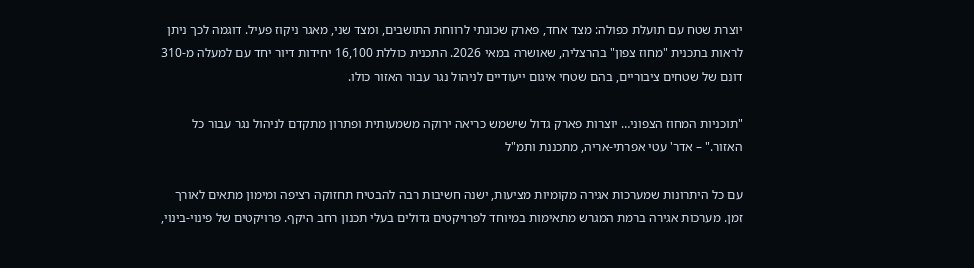יוצרת שטח עם תועלת כפולה: מצד אחד, פארק שכונתי לרווחת התושבים, ומצד שני, מאגר ניקוז פעיל. דוגמה לכך ניתן לראות בתכנית "מחוז צפון" בהרצליה, שאושרה במאי 2026. התכנית כוללת 16,100 יחידות דיור יחד עם למעלה מ-310 דונם של שטחים ציבוריים, בהם שטחי איגום ייעודיים לניהול נגר עבור האזור כולו.

"תוכניות המחוז הצפוני… יוצרות פארק גדול שישמש כריאה ירוקה משמעותית ופתרון מתקדם לניהול נגר עבור כל האזור." – אדר' עטי אפרתי-אריה, מתכננת ותמ"ל

עם כל היתרונות שמערכות אגירה מקומיות מציעות, ישנה חשיבות רבה להבטיח תחזוקה רציפה ומימון מתאים לאורך זמן. מערכות אגירה ברמת המגרש מתאימות במיוחד לפרויקטים גדולים בעלי תכנון רחב היקף. פרויקטים של פינוי-בינוי,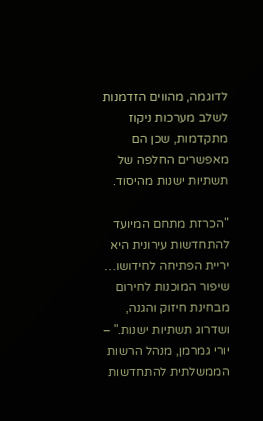לדוגמה, מהווים הזדמנות לשלב מערכות ניקוז מתקדמות, שכן הם מאפשרים החלפה של תשתיות ישנות מהיסוד.

"הכרזת מתחם המיועד להתחדשות עירונית היא יריית הפתיחה לחידושו… שיפור המוכנות לחירום מבחינת חיזוק והגנה, ושדרוג תשתיות ישנות." – יורי גמרמן, מנהל הרשות הממשלתית להתחדשות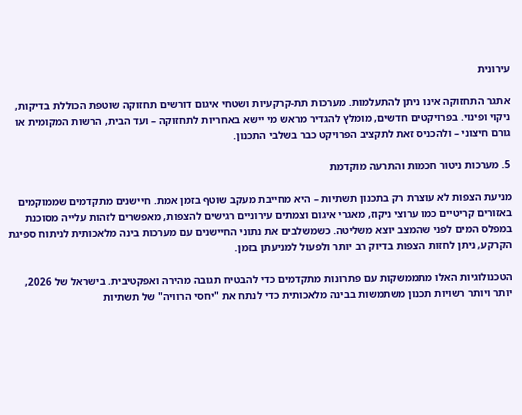עירונית

אתגר התחזוקה אינו ניתן להתעלמות. מערכות תת-קרקעיות ושטחי איגום דורשים תחזוקה שוטפת הכוללת בדיקות, ניקוי ופינוי. בפרויקטים חדשים, מומלץ להגדיר מראש מי יישא באחריות לתחזוקה – ועד הבית, הרשות המקומית או גורם חיצוני – ולהכניס זאת לתקציב הפרויקט כבר בשלבי התכנון.

5. מערכות ניטור חכמות והתרעה מוקדמת

מניעת הצפות לא עוצרת רק בתכנון תשתיות – היא מחייבת מעקב שוטף בזמן אמת. חיישנים מתקדמים שממוקמים באזורים קריטיים כמו ערוצי ניקוז, מאגרי איגום וצמתים עירוניים רגישים להצפות, מאפשרים לזהות עלייה מסוכנת במפלס המים לפני שהמצב יוצא משליטה. כשמשלבים את נתוני החיישנים עם מערכות בינה מלאכותית לניתוח ספיגת הקרקע, ניתן לחזות הצפות בדיוק רב יותר ולפעול למניעתן בזמן.

הטכנולוגיות האלו מתממשקות עם פתרונות מתקדמים כדי להבטיח תגובה מהירה ואפקטיבית. בישראל של 2026, יותר ויותר רשויות תכנון משתמשות בבינה מלאכותית כדי לנתח את "יחסי הרוויה" של תשתיות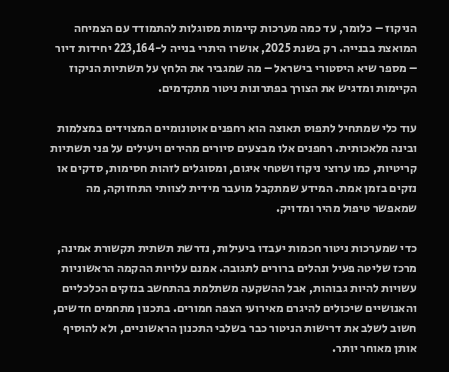הניקוז – כלומר, עד כמה מערכות קיימות מסוגלות להתמודד עם הצמיחה המואצת בבנייה. רק בשנת 2025, אושרו היתרי בנייה ל-223,164 יחידות דיור – מספר שיא היסטורי בישראל – מה שמגביר את הלחץ על תשתיות הניקוז הקיימות ומדגיש את הצורך בפתרונות ניטור מתקדמים.

עוד כלי שמתחיל לתפוס תאוצה הוא רחפנים אוטונומיים המצוידים במצלמות ובינה מלאכותית. רחפנים אלו מבצעים סיורים מהירים ויעילים על פני תשתיות קריטיות, כמו ערוצי ניקוז ושטחי איגום, ומסוגלים לזהות חסימות, סדקים או נזקים בזמן אמת. המידע שמתקבל מועבר מידית לצוותי התחזוקה, מה שמאפשר טיפול מהיר ומדויק.

כדי שמערכות ניטור חכמות יעבדו ביעילות, נדרשת תשתית תקשורת אמינה, מרכז שליטה פעיל ונהלים ברורים לתגובה. אמנם עלויות ההקמה הראשוניות עשויות להיות גבוהות, אבל ההשקעה משתלמת בהתחשב בנזקים הכלכליים והאנושיים שיכולים להיגרם מאירועי הצפה חמורים. בתכנון מתחמים חדשים, חשוב לשלב את דרישות הניטור כבר בשלבי התכנון הראשוניים, ולא להוסיף אותן מאוחר יותר.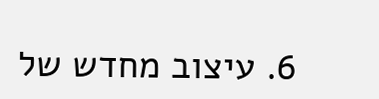6. עיצוב מחדש של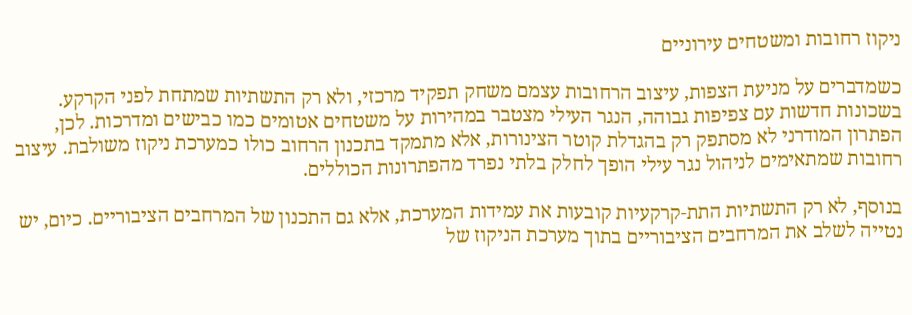ניקוז רחובות ומשטחים עירוניים

כשמדברים על מניעת הצפות, עיצוב הרחובות עצמם משחק תפקיד מרכזי, ולא רק התשתיות שמתחת לפני הקרקע. בשכונות חדשות עם צפיפות גבוהה, הנגר העילי מצטבר במהירות על משטחים אטומים כמו כבישים ומדרכות. לכן, הפתרון המודרני לא מסתפק רק בהגדלת קוטר הצינורות, אלא מתמקד בתכנון הרחוב כולו כמערכת ניקוז משולבת. עיצוב רחובות שמתאימים לניהול נגר עילי הופך לחלק בלתי נפרד מהפתרונות הכוללים.

בנוסף, לא רק התשתיות התת-קרקעיות קובעות את עמידות המערכת, אלא גם התכנון של המרחבים הציבוריים. כיום, יש נטייה לשלב את המרחבים הציבוריים בתוך מערכת הניקוז של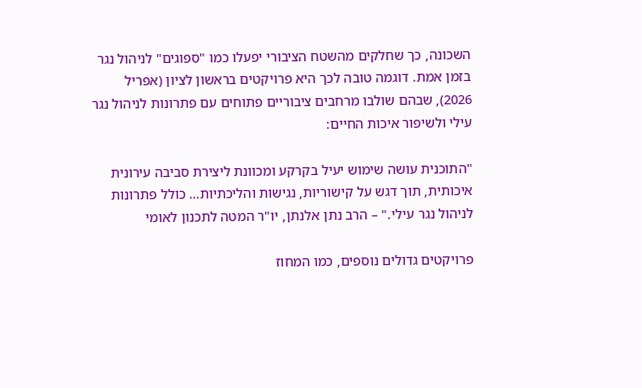השכונה, כך שחלקים מהשטח הציבורי יפעלו כמו "ספוגים" לניהול נגר בזמן אמת. דוגמה טובה לכך היא פרויקטים בראשון לציון (אפריל 2026), שבהם שולבו מרחבים ציבוריים פתוחים עם פתרונות לניהול נגר עילי ולשיפור איכות החיים:

"התוכנית עושה שימוש יעיל בקרקע ומכוונת ליצירת סביבה עירונית איכותית, תוך דגש על קישוריות, נגישות והליכתיות… כולל פתרונות לניהול נגר עילי." – הרב נתן אלנתן, יו"ר המטה לתכנון לאומי

פרויקטים גדולים נוספים, כמו המחוז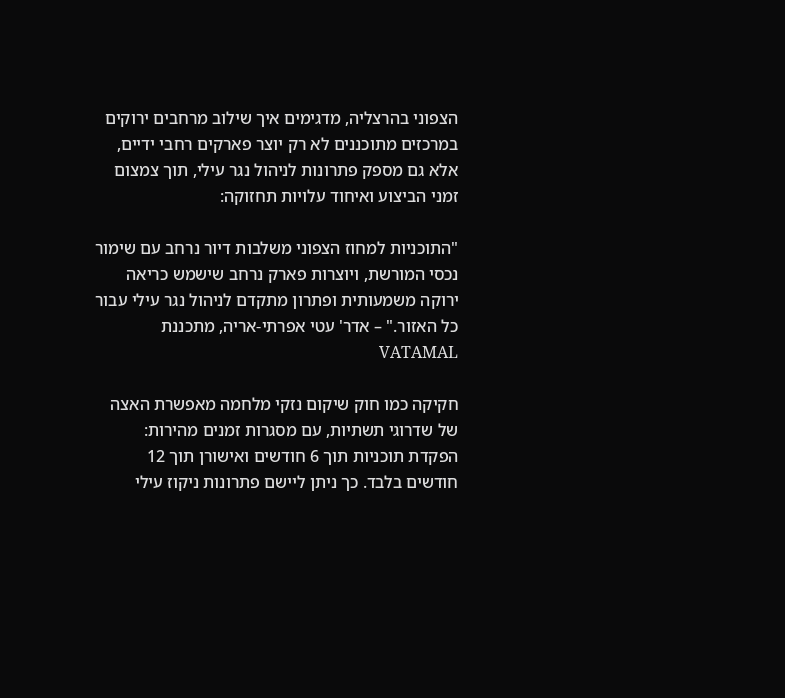הצפוני בהרצליה, מדגימים איך שילוב מרחבים ירוקים במרכזים מתוכננים לא רק יוצר פארקים רחבי ידיים, אלא גם מספק פתרונות לניהול נגר עילי, תוך צמצום זמני הביצוע ואיחוד עלויות תחזוקה:

"התוכניות למחוז הצפוני משלבות דיור נרחב עם שימור נכסי המורשת, ויוצרות פארק נרחב שישמש כריאה ירוקה משמעותית ופתרון מתקדם לניהול נגר עילי עבור כל האזור." – אדר' עטי אפרתי-אריה, מתכננת VATAMAL

חקיקה כמו חוק שיקום נזקי מלחמה מאפשרת האצה של שדרוגי תשתיות, עם מסגרות זמנים מהירות: הפקדת תוכניות תוך 6 חודשים ואישורן תוך 12 חודשים בלבד. כך ניתן ליישם פתרונות ניקוז עילי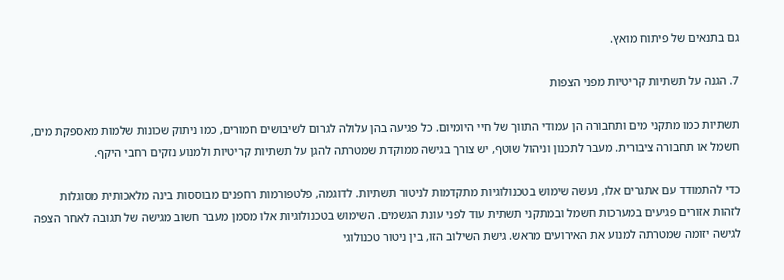גם בתנאים של פיתוח מואץ.

7. הגנה על תשתיות קריטיות מפני הצפות

תשתיות כמו מתקני מים ותחבורה הן עמודי התווך של חיי היומיום. כל פגיעה בהן עלולה לגרום לשיבושים חמורים, כמו ניתוק שכונות שלמות מאספקת מים, חשמל או תחבורה ציבורית. מעבר לתכנון וניהול שוטף, יש צורך בגישה ממוקדת שמטרתה להגן על תשתיות קריטיות ולמנוע נזקים רחבי היקף.

כדי להתמודד עם אתגרים אלו, נעשה שימוש בטכנולוגיות מתקדמות לניטור תשתיות. לדוגמה, פלטפורמות רחפנים מבוססות בינה מלאכותית מסוגלות לזהות אזורים פגיעים במערכות חשמל ובמתקני תשתית עוד לפני עונת הגשמים. השימוש בטכנולוגיות אלו מסמן מעבר חשוב מגישה של תגובה לאחר הצפה לגישה יזומה שמטרתה למנוע את האירועים מראש. גישת השילוב הזו, בין ניטור טכנולוגי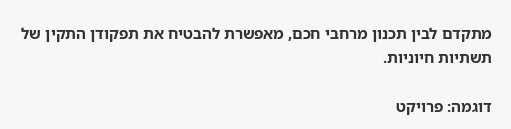מתקדם לבין תכנון מרחבי חכם, מאפשרת להבטיח את תפקודן התקין של תשתיות חיוניות.

דוגמה: פרויקט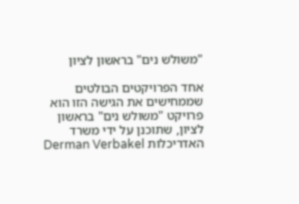"משולש נים" בראשון לציון

אחד הפרויקטים הבולטים שממחישים את הגישה הזו הוא פרויקט "משולש נים" בראשון לציון, שתוכנן על ידי משרד האדריכלות Derman Verbakel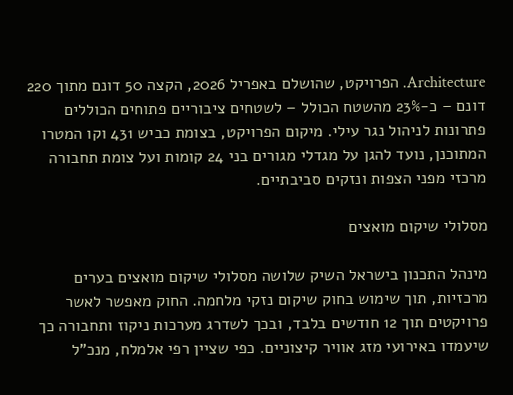Architecture. הפרויקט, שהושלם באפריל 2026, הקצה 50 דונם מתוך 220 דונם – כ-23% מהשטח הכולל – לשטחים ציבוריים פתוחים הכוללים פתרונות לניהול נגר עילי. מיקום הפרויקט, בצומת כביש 431 וקו המטרו המתוכנן, נועד להגן על מגדלי מגורים בני 24 קומות ועל צומת תחבורה מרכזי מפני הצפות ונזקים סביבתיים.

מסלולי שיקום מואצים

מינהל התכנון בישראל השיק שלושה מסלולי שיקום מואצים בערים מרכזיות, תוך שימוש בחוק שיקום נזקי מלחמה. החוק מאפשר לאשר פרויקטים תוך 12 חודשים בלבד, ובכך לשדרג מערכות ניקוז ותחבורה כך שיעמדו באירועי מזג אוויר קיצוניים. כפי שציין רפי אלמלח, מנכ"ל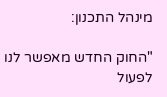מינהל התכנון:

"החוק החדש מאפשר לנו לפעול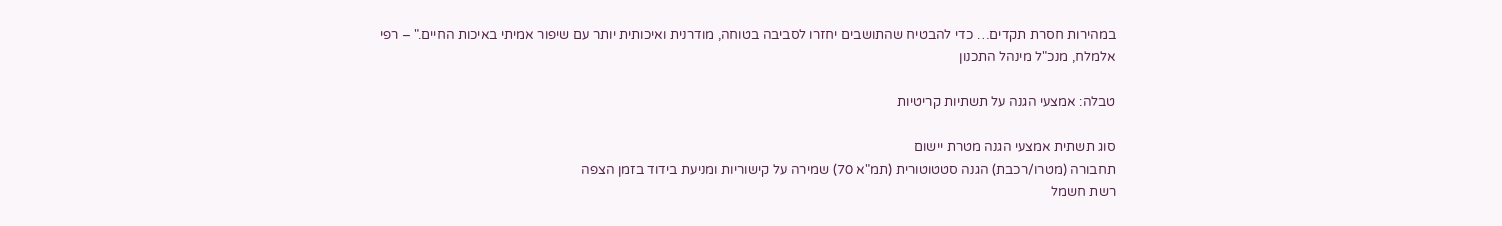במהירות חסרת תקדים… כדי להבטיח שהתושבים יחזרו לסביבה בטוחה, מודרנית ואיכותית יותר עם שיפור אמיתי באיכות החיים." – רפי אלמלח, מנכ"ל מינהל התכנון

טבלה: אמצעי הגנה על תשתיות קריטיות

סוג תשתית אמצעי הגנה מטרת יישום
תחבורה (מטרו/רכבת) הגנה סטטוטורית (תמ"א 70) שמירה על קישוריות ומניעת בידוד בזמן הצפה
רשת חשמל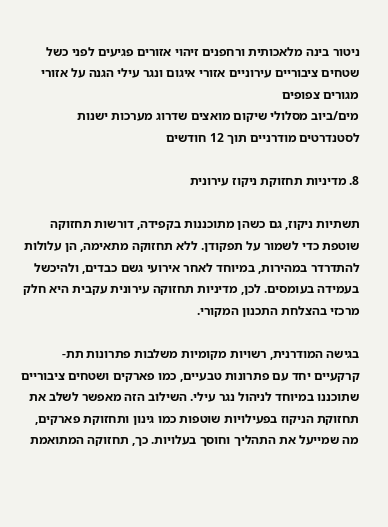ניטור בינה מלאכותית ורחפנים זיהוי אזורים פגיעים לפני כשל
שטחים ציבוריים עירוניים אזורי איגום ונגר עילי הגנה על אזורי מגורים צפופים
מים/ביוב מסלולי שיקום מואצים שדרוג מערכות ישנות לסטנדרטים מודרניים תוך 12 חודשים

8. מדיניות תחזוקת ניקוז עירונית

תשתיות ניקוז, גם כשהן מתוכננות בקפידה, דורשות תחזוקה שוטפת כדי לשמור על תפקודן. ללא תחזוקה מתאימה, הן עלולות להתדרדר במהירות, במיוחד לאחר אירועי גשם כבדים, ולהיכשל בעמידה בעומסים. לכן, מדיניות תחזוקה עירונית עקבית היא חלק מרכזי בהצלחת התכנון המקורי.

בגישה המודרנית, רשויות מקומיות משלבות פתרונות תת-קרקעיים יחד עם פתרונות טבעיים, כמו פארקים ושטחים ציבוריים שתוכננו במיוחד לניהול נגר עילי. השילוב הזה מאפשר לשלב את תחזוקת הניקוז בפעילויות שוטפות כמו גינון ותחזוקת פארקים, מה שמייעל את התהליך וחוסך בעלויות. כך, תחזוקה המתואמת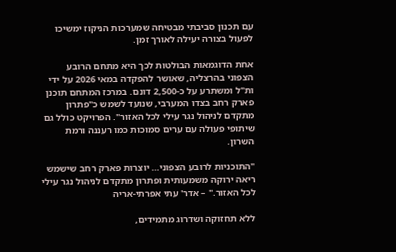עם תכנון סביבתי מבטיחה שמערכות הניקוז ימשיכו לפעול בצורה יעילה לאורך זמן.

אחת הדוגמאות הבולטות לכך היא מתחם הרובע הצפוני בהרצליה, שאושר להפקדה במאי 2026 על ידי ות"ל ומשתרע על כ-2,500 דונם. במרכז המתחם תוכנן פארק רחב בצדו המערבי, שנועד לשמש כ"פתרון מתקדם לניהול נגר עילי לכל האזור". הפרויקט כולל גם שיתופי פעולה עם ערים סמוכות כמו רעננה ורמת השרון.

"התוכניות לרובע הצפוני… יוצרות פארק רחב שישמש ריאה ירוקה משמעותית ופתרון מתקדם לניהול נגר עילי לכל האזור." – אדר' עתי אפרתי-אריה

ללא תחזוקה ושדרוג מתמידים,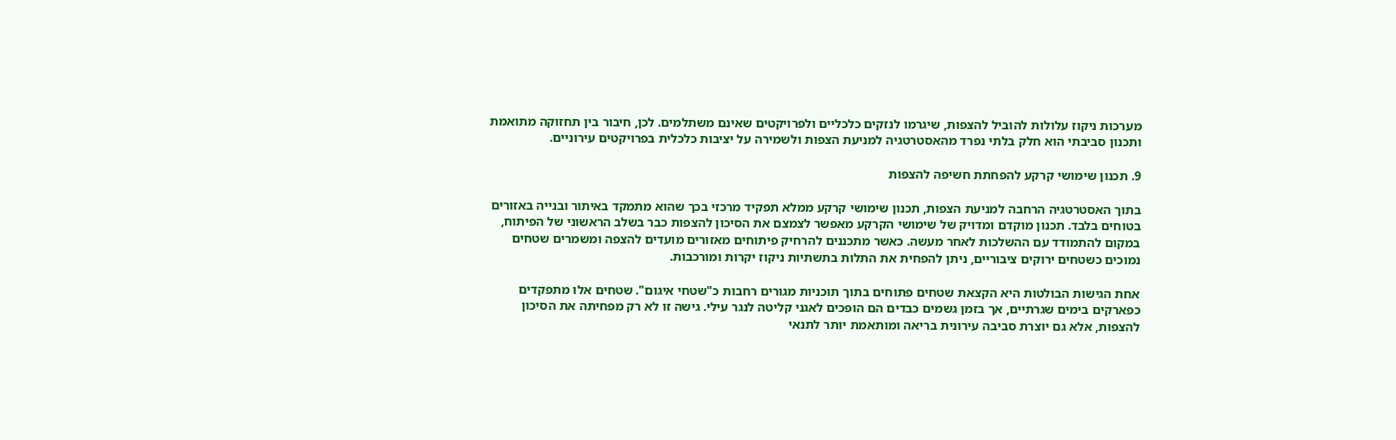מערכות ניקוז עלולות להוביל להצפות, שיגרמו לנזקים כלכליים ולפרויקטים שאינם משתלמים. לכן, חיבור בין תחזוקה מתואמת ותכנון סביבתי הוא חלק בלתי נפרד מהאסטרטגיה למניעת הצפות ולשמירה על יציבות כלכלית בפרויקטים עירוניים.

9. תכנון שימושי קרקע להפחתת חשיפה להצפות

בתוך האסטרטגיה הרחבה למניעת הצפות, תכנון שימושי קרקע ממלא תפקיד מרכזי בכך שהוא מתמקד באיתור ובנייה באזורים בטוחים בלבד. תכנון מוקדם ומדויק של שימושי הקרקע מאפשר לצמצם את הסיכון להצפות כבר בשלב הראשוני של הפיתוח, במקום להתמודד עם ההשלכות לאחר מעשה. כאשר מתכננים להרחיק פיתוחים מאזורים מועדים להצפה ומשמרים שטחים נמוכים כשטחים ירוקים ציבוריים, ניתן להפחית את התלות בתשתיות ניקוז יקרות ומורכבות.

אחת הגישות הבולטות היא הקצאת שטחים פתוחים בתוך תוכניות מגורים רחבות כ"שטחי איגום". שטחים אלו מתפקדים כפארקים בימים שגרתיים, אך בזמן גשמים כבדים הם הופכים לאגני קליטה לנגר עילי. גישה זו לא רק מפחיתה את הסיכון להצפות, אלא גם יוצרת סביבה עירונית בריאה ומותאמת יותר לתנאי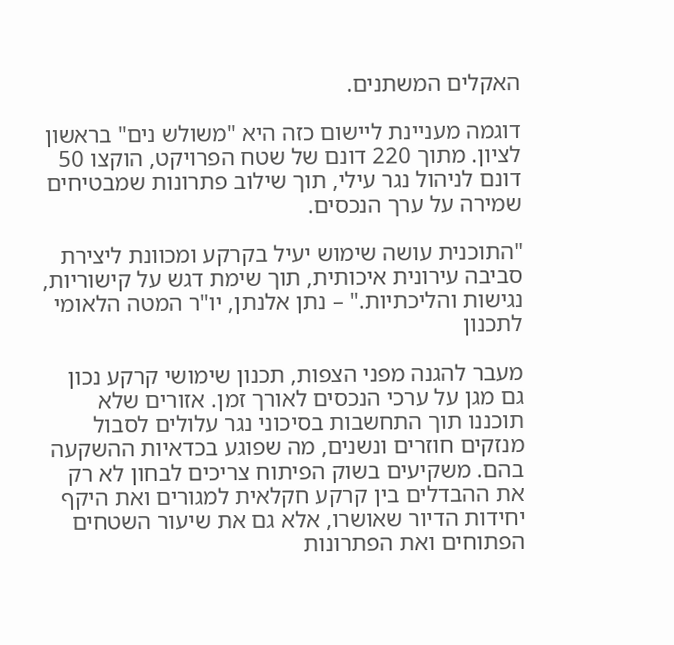האקלים המשתנים.

דוגמה מעניינת ליישום כזה היא "משולש נים" בראשון לציון. מתוך 220 דונם של שטח הפרויקט, הוקצו 50 דונם לניהול נגר עילי, תוך שילוב פתרונות שמבטיחים שמירה על ערך הנכסים.

"התוכנית עושה שימוש יעיל בקרקע ומכוונת ליצירת סביבה עירונית איכותית, תוך שימת דגש על קישוריות, נגישות והליכתיות." – נתן אלנתן, יו"ר המטה הלאומי לתכנון

מעבר להגנה מפני הצפות, תכנון שימושי קרקע נכון גם מגן על ערכי הנכסים לאורך זמן. אזורים שלא תוכננו תוך התחשבות בסיכוני נגר עלולים לסבול מנזקים חוזרים ונשנים, מה שפוגע בכדאיות ההשקעה בהם. משקיעים בשוק הפיתוח צריכים לבחון לא רק את ההבדלים בין קרקע חקלאית למגורים ואת היקף יחידות הדיור שאושרו, אלא גם את שיעור השטחים הפתוחים ואת הפתרונות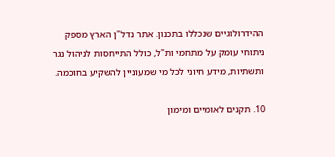ההידרולוגיים שנכללו בתכנון. אתר נדל"ן הארץ מספק ניתוחי עומק על מתחמי ות"ל, כולל התייחסות לניהול נגר ותשתיות, מידע חיוני לכל מי שמעוניין להשקיע בחוכמה.

10. תקנים לאומיים ומימון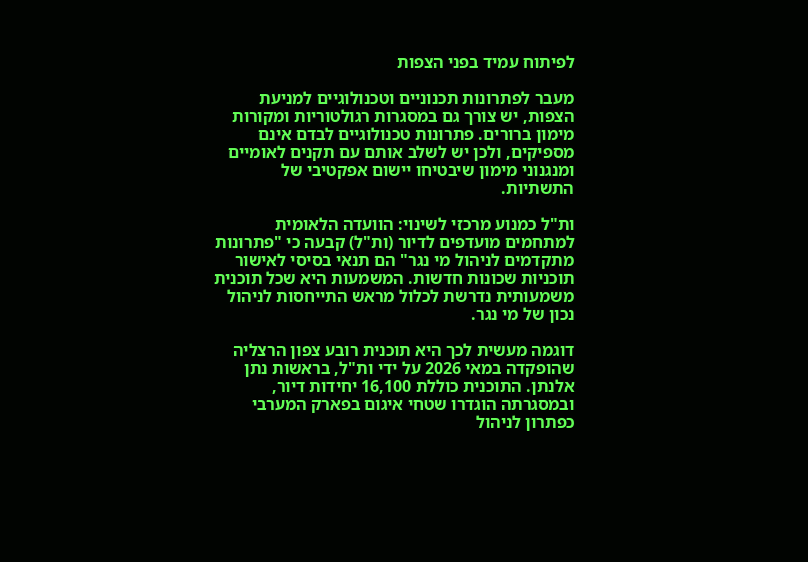לפיתוח עמיד בפני הצפות

מעבר לפתרונות תכנוניים וטכנולוגיים למניעת הצפות, יש צורך גם במסגרות רגולטוריות ומקורות מימון ברורים. פתרונות טכנולוגיים לבדם אינם מספיקים, ולכן יש לשלב אותם עם תקנים לאומיים ומנגנוני מימון שיבטיחו יישום אפקטיבי של התשתיות.

ות"ל כמנוע מרכזי לשינוי: הוועדה הלאומית למתחמים מועדפים לדיור (ות"ל) קבעה כי "פתרונות מתקדמים לניהול מי נגר" הם תנאי בסיסי לאישור תוכניות שכונות חדשות. המשמעות היא שכל תוכנית משמעותית נדרשת לכלול מראש התייחסות לניהול נכון של מי נגר.

דוגמה מעשית לכך היא תוכנית רובע צפון הרצליה שהופקדה במאי 2026 על ידי ות"ל, בראשות נתן אלנתן. התוכנית כוללת 16,100 יחידות דיור, ובמסגרתה הוגדרו שטחי איגום בפארק המערבי כפתרון לניהול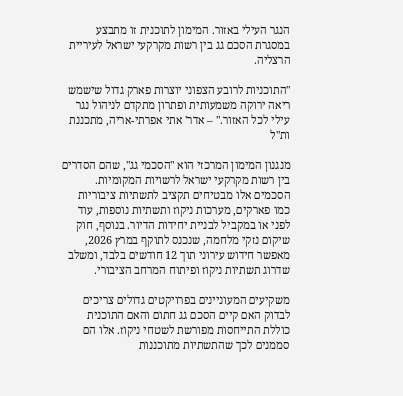הנגר העילי באזור. המימון לתוכנית זו מתבצע במסגרת הסכם גג בין רשות מקרקעי ישראל לעיריית הרצליה.

"התוכניות לרובע הצפוני יוצרות פארק גדול שישמש ריאה ירוקה משמעותית ופתרון מתקדם לניהול נגר עילי לכל האזור." – אדר' אתי אפרתי-אריה, מתכננת ות"ל

מנגנון המימון המרכזי הוא "הסכמי גג", שהם הסדרים בין רשות מקרקעי ישראל לרשויות המקומיות. הסכמים אלו מבטיחים תקציב לתשתיות ציבוריות כמו פארקים, מערכות ניקוז ותשתיות נוספות, עוד לפני או במקביל לבניית יחידות הדיור. בנוסף, חוק שיקום נזקי מלחמה, שנכנס לתוקף במרץ 2026, מאפשר חידוש עירוני תוך 12 חודשים בלבד, ומשלב שדרוג תשתיות ניקוז ופיתוח המרחב הציבורי.

משקיעים המעוניינים בפרויקטים גדולים צריכים לבדוק האם קיים הסכם גג חתום והאם התוכנית כוללת התייחסות מפורשת לשטחי ניקוז. אלו הם סממנים לכך שהתשתיות מתוכננות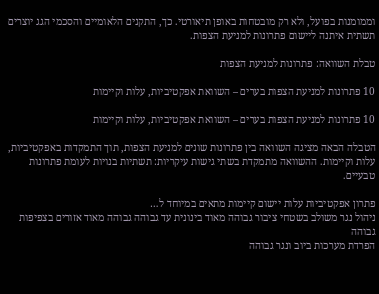וממומנות בפועל, ולא רק מובטחות באופן תיאורטי. כך, התקנים הלאומיים והסכמי הגג יוצרים תשתית איתנה ליישום פתרונות למניעת הצפות.

טבלת השוואה: פתרונות למניעת הצפות

10 פתרונות למניעת הצפות בערים – השוואת אפקטיביות, עלות וקיימות

10 פתרונות למניעת הצפות בערים – השוואת אפקטיביות, עלות וקיימות

הטבלה הבאה מציגה השוואה בין פתרונות שונים למניעת הצפות, תוך התמקדות באפקטיביות, עלות וקיימות. ההשוואה מתמקדת בשתי גישות עיקריות: תשתיות בנויות לעומת פתרונות טבעיים.

פתרון אפקטיביות עלות יישום קיימות מתאים במיוחד ל…
ניהול נגר משולב בשטחי ציבור גבוהה מאוד בינונית עד גבוהה גבוהה מאוד אזורים בצפיפות גבוהה
הפרדת מערכות ביוב ונגר גבוהה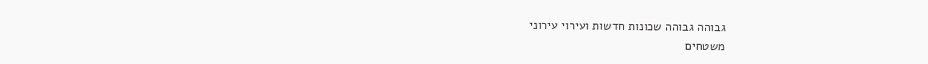גבוהה גבוהה שכונות חדשות ועירוי עירוני
משטחים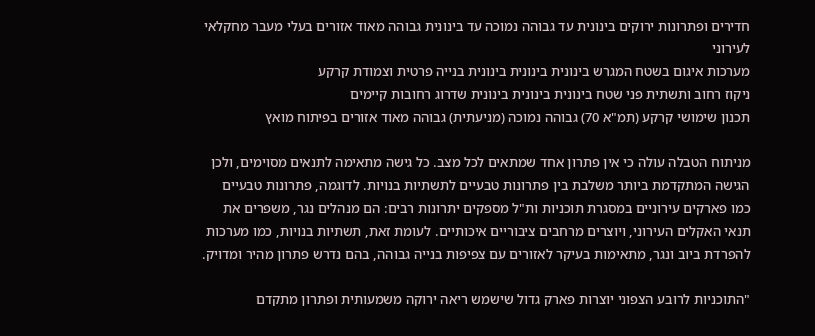חדירים ופתרונות ירוקים בינונית עד גבוהה נמוכה עד בינונית גבוהה מאוד אזורים בעלי מעבר מחקלאי לעירוני
מערכות איגום בשטח המגרש בינונית בינונית בינונית בנייה פרטית וצמודת קרקע
ניקוז רחוב ותשתית פני שטח בינונית בינונית בינונית שדרוג רחובות קיימים
תכנון שימושי קרקע (תמ"א 70) גבוהה נמוכה (מניעתית) גבוהה מאוד אזורים בפיתוח מואץ

מניתוח הטבלה עולה כי אין פתרון אחד שמתאים לכל מצב. כל גישה מתאימה לתנאים מסוימים, ולכן הגישה המתקדמת ביותר משלבת בין פתרונות טבעיים לתשתיות בנויות. לדוגמה, פתרונות טבעיים כמו פארקים עירוניים במסגרת תוכניות ות"ל מספקים יתרונות רבים: הם מנהלים נגר, משפרים את תנאי האקלים העירוני, ויוצרים מרחבים ציבוריים איכותיים. לעומת זאת, תשתיות בנויות, כמו מערכות להפרדת ביוב ונגר, מתאימות בעיקר לאזורים עם צפיפות בנייה גבוהה, בהם נדרש פתרון מהיר ומדויק.

"התוכניות לרובע הצפוני יוצרות פארק גדול שישמש ריאה ירוקה משמעותית ופתרון מתקדם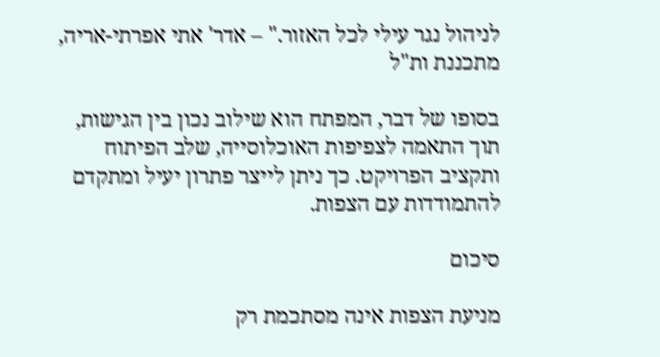לניהול נגר עילי לכל האזור." – אדר' אתי אפרתי-אריה, מתכננת ות"ל

בסופו של דבר, המפתח הוא שילוב נכון בין הגישות, תוך התאמה לצפיפות האוכלוסייה, שלב הפיתוח ותקציב הפרויקט. כך ניתן לייצר פתרון יעיל ומתקדם להתמודדות עם הצפות.

סיכום

מניעת הצפות אינה מסתכמת רק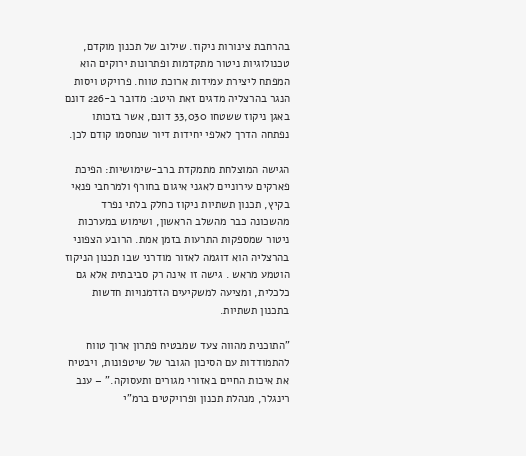בהרחבת צינורות ניקוז. שילוב של תכנון מוקדם, טכנולוגיות ניטור מתקדמות ופתרונות ירוקים הוא המפתח ליצירת עמידות ארוכת טווח. פרויקט ויסות הנגר בהרצליה מדגים זאת היטב: מדובר ב-226 דונם באגן ניקוז ששטחו 33,030 דונם, אשר בזכותו נפתחה הדרך לאלפי יחידות דיור שנחסמו קודם לכן.

הגישה המוצלחת מתמקדת ברב-שימושיות: הפיכת פארקים עירוניים לאגני איגום בחורף ולמרחבי פנאי בקיץ, תכנון תשתיות ניקוז כחלק בלתי נפרד מהשכונה כבר מהשלב הראשון, ושימוש במערכות ניטור שמספקות התרעות בזמן אמת. הרובע הצפוני בהרצליה הוא דוגמה לאזור מודרני שבו תכנון הניקוז הוטמע מראש . גישה זו אינה רק סביבתית אלא גם כלכלית, ומציעה למשקיעים הזדמנויות חדשות בתכנון תשתיות.

"התוכנית מהווה צעד שמבטיח פתרון ארוך טווח להתמודדות עם הסיכון הגובר של שיטפונות, ויבטיח את איכות החיים באזורי מגורים ותעסוקה." – ענב רינגלר, מנהלת תכנון ופרויקטים ברמ"י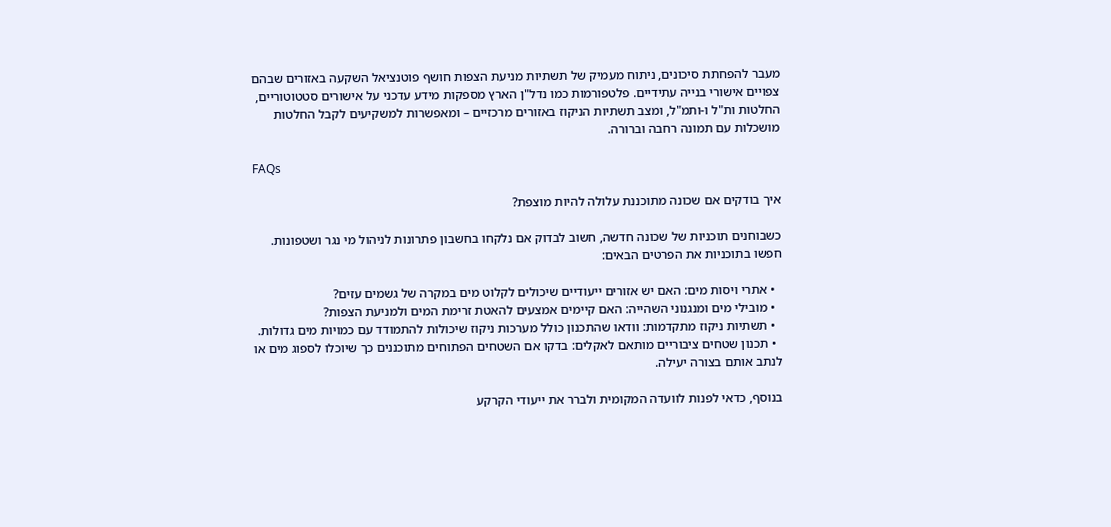מעבר להפחתת סיכונים, ניתוח מעמיק של תשתיות מניעת הצפות חושף פוטנציאל השקעה באזורים שבהם צפויים אישורי בנייה עתידיים. פלטפורמות כמו נדל"ן הארץ מספקות מידע עדכני על אישורים סטטוטוריים, החלטות ות"ל ו-ותמ"ל, ומצב תשתיות הניקוז באזורים מרכזיים – ומאפשרות למשקיעים לקבל החלטות מושכלות עם תמונה רחבה וברורה.

FAQs

איך בודקים אם שכונה מתוכננת עלולה להיות מוצפת?

כשבוחנים תוכניות של שכונה חדשה, חשוב לבדוק אם נלקחו בחשבון פתרונות לניהול מי נגר ושטפונות. חפשו בתוכניות את הפרטים הבאים:

  • אתרי ויסות מים: האם יש אזורים ייעודיים שיכולים לקלוט מים במקרה של גשמים עזים?
  • מובילי מים ומנגנוני השהייה: האם קיימים אמצעים להאטת זרימת המים ולמניעת הצפות?
  • תשתיות ניקוז מתקדמות: וודאו שהתכנון כולל מערכות ניקוז שיכולות להתמודד עם כמויות מים גדולות.
  • תכנון שטחים ציבוריים מותאם לאקלים: בדקו אם השטחים הפתוחים מתוכננים כך שיוכלו לספוג מים או לנתב אותם בצורה יעילה.

בנוסף, כדאי לפנות לוועדה המקומית ולברר את ייעודי הקרקע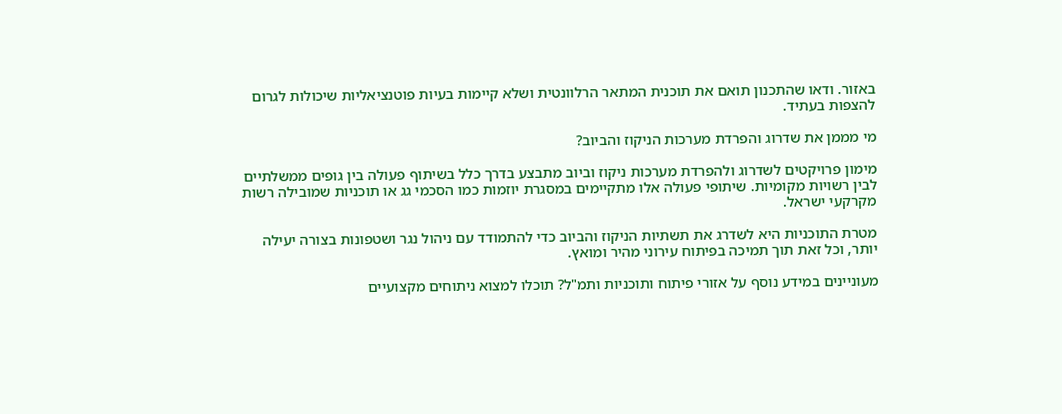באזור. ודאו שהתכנון תואם את תוכנית המתאר הרלוונטית ושלא קיימות בעיות פוטנציאליות שיכולות לגרום להצפות בעתיד.

מי מממן את שדרוג והפרדת מערכות הניקוז והביוב?

מימון פרויקטים לשדרוג ולהפרדת מערכות ניקוז וביוב מתבצע בדרך כלל בשיתוף פעולה בין גופים ממשלתיים לבין רשויות מקומיות. שיתופי פעולה אלו מתקיימים במסגרת יוזמות כמו הסכמי גג או תוכניות שמובילה רשות מקרקעי ישראל.

מטרת התוכניות היא לשדרג את תשתיות הניקוז והביוב כדי להתמודד עם ניהול נגר ושטפונות בצורה יעילה יותר, וכל זאת תוך תמיכה בפיתוח עירוני מהיר ומואץ.

מעוניינים במידע נוסף על אזורי פיתוח ותוכניות ותמ"ל? תוכלו למצוא ניתוחים מקצועיים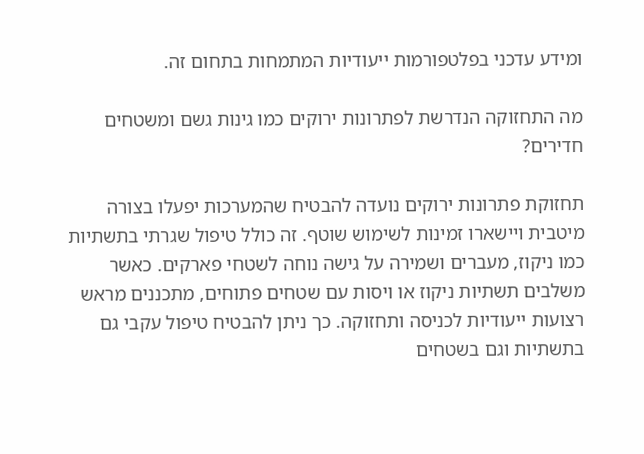ומידע עדכני בפלטפורמות ייעודיות המתמחות בתחום זה.

מה התחזוקה הנדרשת לפתרונות ירוקים כמו גינות גשם ומשטחים חדירים?

תחזוקת פתרונות ירוקים נועדה להבטיח שהמערכות יפעלו בצורה מיטבית ויישארו זמינות לשימוש שוטף. זה כולל טיפול שגרתי בתשתיות כמו ניקוז, מעברים ושמירה על גישה נוחה לשטחי פארקים. כאשר משלבים תשתיות ניקוז או ויסות עם שטחים פתוחים, מתכננים מראש רצועות ייעודיות לכניסה ותחזוקה. כך ניתן להבטיח טיפול עקבי גם בתשתיות וגם בשטחים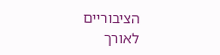הציבוריים לאורך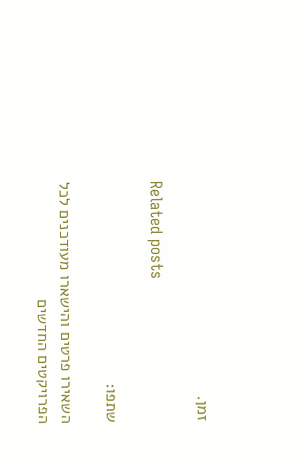זמן.

Related posts

שתפו:

השאירו פרטים והישארו מעודכנים לכל הפרויקטים החדשים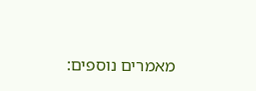מאמרים נוספים: